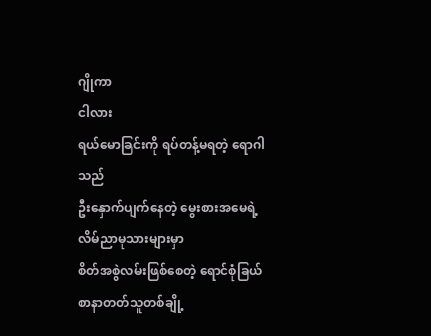ဂျိုကာ
ငါလား
ရယ်မောခြင်းကို ရပ်တန့်မရတဲ့ ရောဂါသည်
ဦးနှောက်ပျက်နေတဲ့ မွေးစားအမေရဲ့လိမ်ညာမုသားများမှာ
စိတ်အစွဲလမ်းဖြစ်စေတဲ့ ရောင်စုံခြယ်
စာနာတတ်သူတစ်ချို့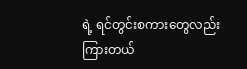ရဲ့ ရင်တွင်းစကားတွေလည်းကြားတယ်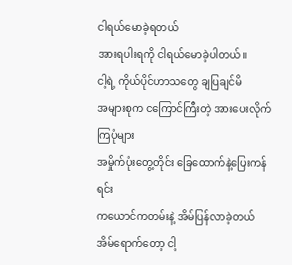ငါရယ်မောခဲ့ရတယ်
အားရပါးရကို ငါရယ်မောခဲ့ပါတယ်။
ငါ့ရဲ့ ကိုယ်ပိုင်ဟာသတွေ ချပြချင်မိ
အများစုက ငကြောင်ကြီးတဲ့ အားပေးလိုက်ကြပုံများ
အမှိုက်ပုံးတွေ့တိုင်း ခြေထောက်နဲ့ပြေးကန်ရင်း
ကယောင်ကတမ်းနဲ့ အိမ်ပြန်လာခဲ့တယ်
အိမ်ရောက်တော့ ငါ့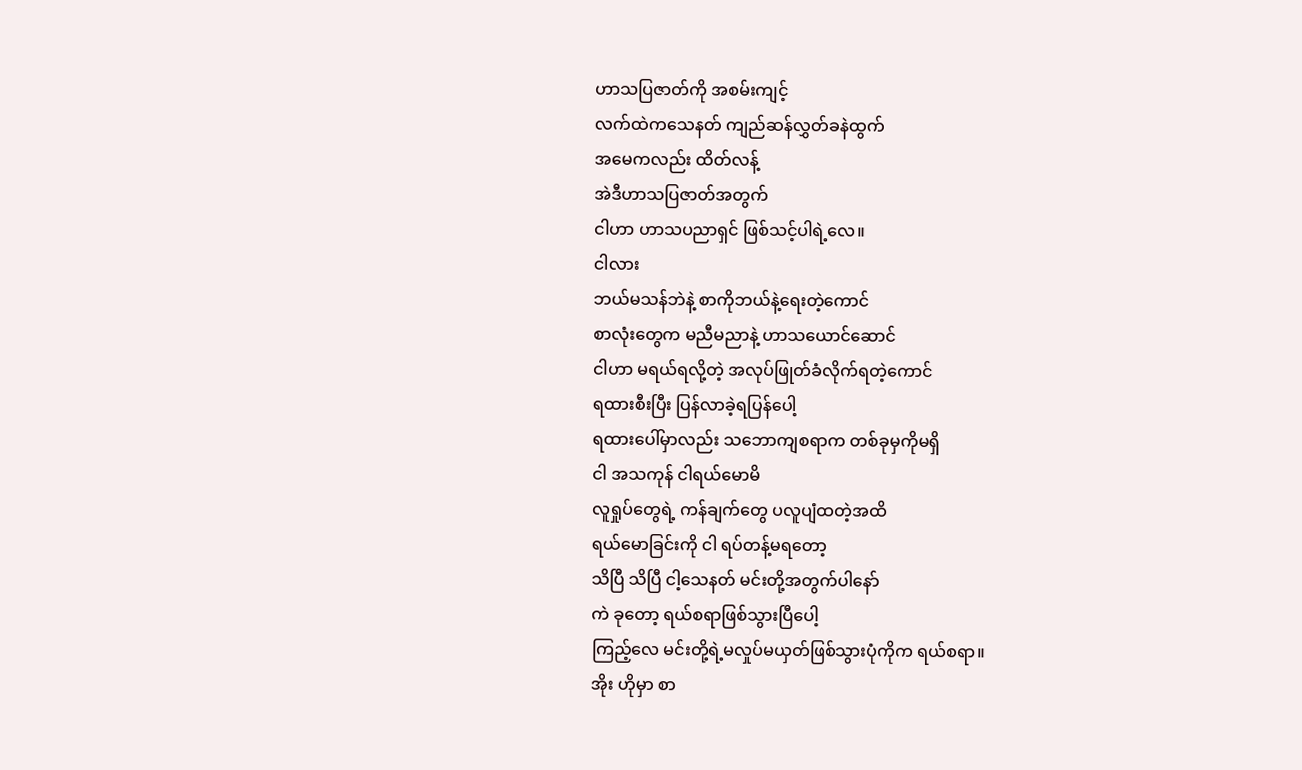ဟာသပြဇာတ်ကို အစမ်းကျင့်
လက်ထဲကသေနတ် ကျည်ဆန်လွှတ်ခနဲထွက်
အမေကလည်း ထိတ်လန့်
အဲဒီဟာသပြဇာတ်အတွက်
ငါဟာ ဟာသပညာရှင် ဖြစ်သင့်ပါရဲ့လေ။
ငါလား
ဘယ်မသန်ဘဲနဲ့ စာကိုဘယ်နဲ့ရေးတဲ့ကောင်
စာလုံးတွေက မညီမညာနဲ့ ဟာသယောင်ဆောင်
ငါဟာ မရယ်ရလို့တဲ့ အလုပ်ဖြုတ်ခံလိုက်ရတဲ့ကောင်
ရထားစီးပြီး ပြန်လာခဲ့ရပြန်ပေါ့
ရထားပေါ်မှာလည်း သဘောကျစရာက တစ်ခုမှကိုမရှိ
ငါ အသကုန် ငါရယ်မောမိ
လူရှုပ်တွေရဲ့ ကန်ချက်တွေ ပလူပျံထတဲ့အထိ
ရယ်မောခြင်းကို ငါ ရပ်တန့်မရတော့
သိပြီ သိပြီ ငါ့သေနတ် မင်းတို့အတွက်ပါနော်
ကဲ ခုတော့ ရယ်စရာဖြစ်သွားပြီပေါ့
ကြည့်လေ မင်းတို့ရဲ့မလှုပ်မယှတ်ဖြစ်သွားပုံကိုက ရယ်စရာ။
အိုး ဟိုမှာ စာ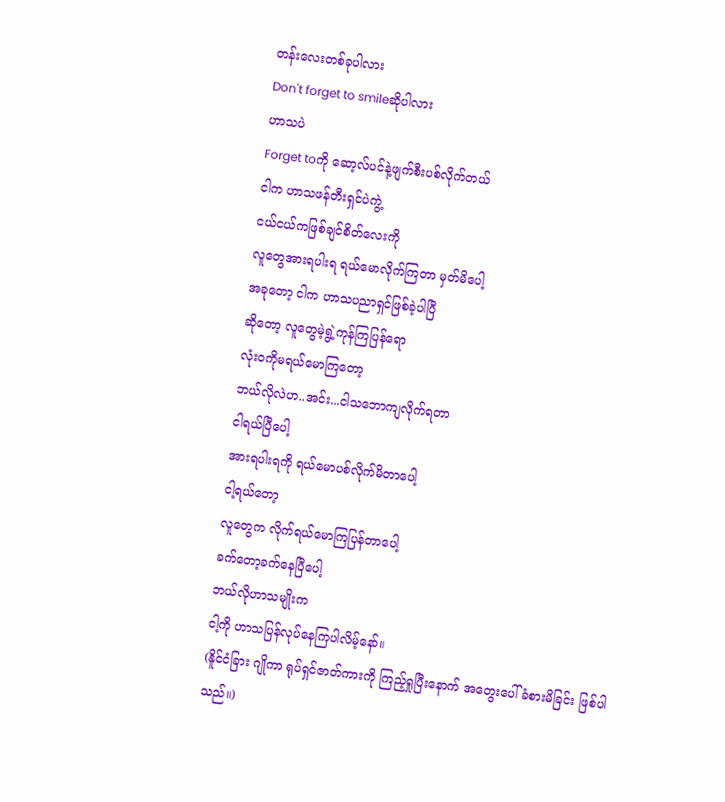တန်းလေးတစ်ခုပါလား
Don't forget to smileဆိုပါလား
ဟာသပဲ
Forget toကို ဆော့လ်ပင်နဲ့ဖျက်စီးပစ်လိုက်တယ်
ငါက ဟာသဖန်တီးရှင်ပဲကွဲ့
ငယ်ငယ်ကဖြစ်ချင်စိတ်လေးကို
လူတွေအားရပါးရ ရယ်မောလိုက်ကြတာ မှတ်မိပေါ့
အခုတော့ ငါက ဟာသပညာရှင်ဖြစ်ခဲ့ပါပြီ
ဆိုတော့ လူတွေမဲ့ရွဲ့ကုန်ကြပြန်ရော
လုံးဝကိုမရယ်မောကြတော့
ဘယ်လိုလဲဟ..အင်း...ငါသဘောကျလိုက်ရတာ
ငါရယ်ပြီပေါ့
အားရပါးရကို ရယ်မောပစ်လိုက်မိတာပေါ့
ငါ့ရယ်တော့
လူတွေက လိုက်ရယ်မောကြပြန်တာပေါ့
ခက်တော့ခက်နေပြီပေါ့
ဘယ်လိုဟာသမျိုးက
ငါ့ကို ဟာသပြန်လုပ်နေကြပါလိမ့်နော်။
(နိူင်ငံခြား ဂျိုကာ ရုပ်ရှင်ဇာတ်ကားကို ကြည့်ရှုပြီးနောက် အတွေးပေါ်ခံစားမိခြင်း ဖြစ်ပါသည်။)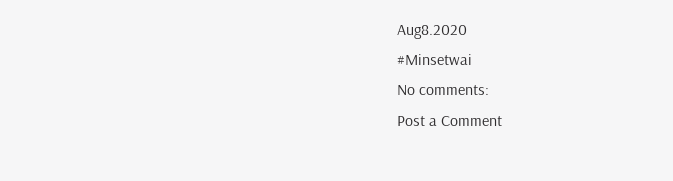Aug8.2020
#Minsetwai
No comments:
Post a Comment